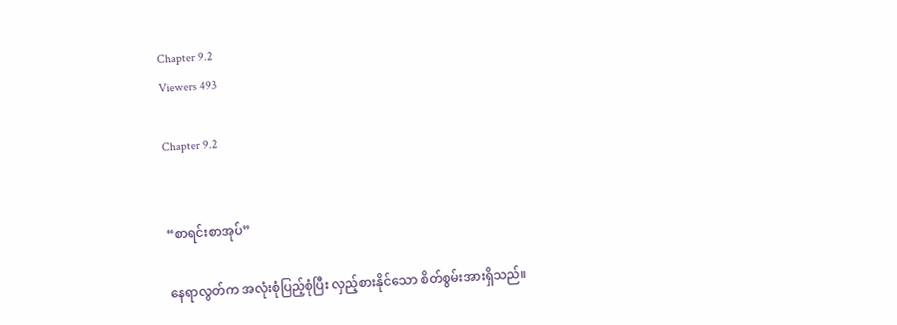Chapter 9.2
Viewers 493

Chapter 9.2


“စာရင်းစာအုပ်”

နေရာလွတ်က အလုံးစုံပြည့်စုံပြီး လှည့်စားနိုင်သော စိတ်စွမ်းအားရှိသည်။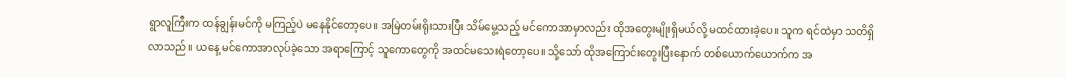ရွာလူကြီးက ထန်ချွန်းမင်ကို မကြည့်ပဲ မနေနိုင်တော့ပေ။ အမြဲတမ်းရိုးသားပြီး သိမ်မွေ့သည့် မင်ကောအာမှာလည်း ထိုအတွေးမျိုးရှိမယ်လို့ မထင်ထားခဲ့ပေ။ သူက ရင်ထဲမှာ သတိရှိလာသည်။ ယနေ့ မင်ကောအာလုပ်ခဲ့သော အရာကြောင့် သူကောတွေကို အထင်မသေးရဲတော့ပေ။ သို့သော် ထိုအကြောင်းတွေးပြီးနောက် တစ်ယောက်ယောက်က အ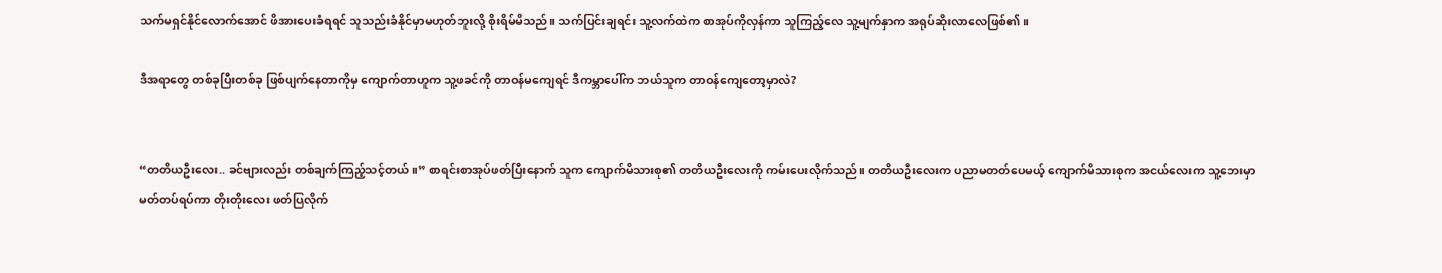သက်မရှင်နိုင်လောက်အောင် ဖိအားပေးခံရရင် သူသည်းခံနိုင်မှာမဟုတ်ဘူးလို့ စိုးရိမ်မိသည်။ သက်ပြင်းချရင်း သူ့လက်ထဲက စာအုပ်ကိုလှန်ကာ သူကြည့်လေ သူ့မျက်နှာက အရုပ်ဆိုးလာလေဖြစ်၏။

ဒီအရာတွေ တစ်ခုပြီးတစ်ခု ဖြစ်ပျက်နေတာကိုမှ ကျောက်တာဟူက သူ့ဖခင်ကို တာဝန်မကျေရင် ဒီကမ္ဘာပေါ်က ဘယ်သူက တာဝန်ကျေတော့မှာလဲ?


“တတိယဦးလေး.. ခင်ဗျားလည်း တစ်ချက်ကြည့်သင့်တယ်။” စာရင်းစာအုပ်ဖတ်ပြီးနောက် သူက ကျောက်မိသားစု၏ တတိယဦးလေးကို ကမ်းပေးလိုက်သည်။ တတိယဦးလေးက ပညာမတတ်ပေမယ့် ကျောက်မိသားစုက အငယ်လေးက သူ့ဘေးမှာမတ်တပ်ရပ်ကာ တိုးတိုးလေး ဖတ်ပြလိုက်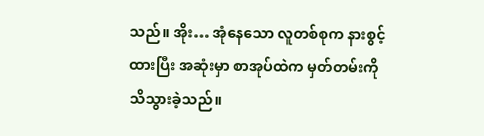သည်။ အိုး… အုံနေသော လူတစ်စုက နားစွင့်ထားပြီး အဆုံးမှာ စာအုပ်ထဲက မှတ်တမ်းကို သိသွားခဲ့သည်။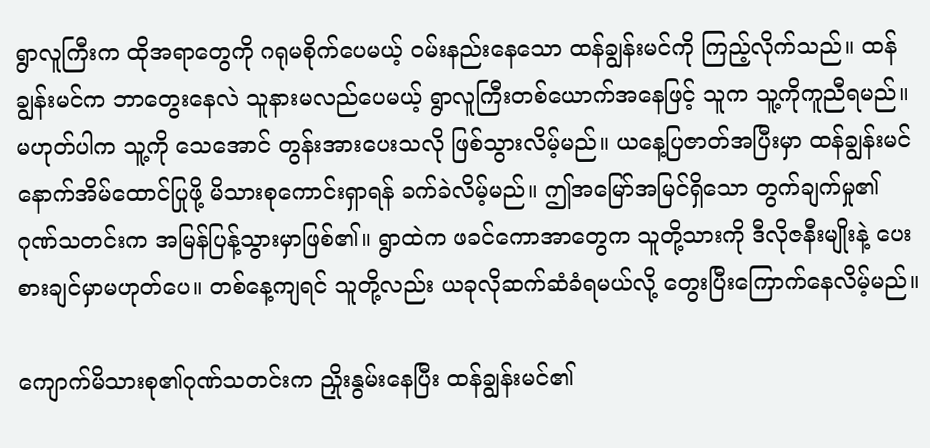ရွာလူကြီးက ထိုအရာတွေကို ဂရုမစိုက်ပေမယ့် ဝမ်းနည်းနေသော ထန်ချွန်းမင်ကို ကြည့်လိုက်သည်။ ထန်ချွန်းမင်က ဘာတွေးနေလဲ သူနားမလည်ပေမယ့် ရွာလူကြီးတစ်ယောက်အနေဖြင့် သူက သူ့ကိုကူညီရမည်။ မဟုတ်ပါက သူ့ကို သေအောင် တွန်းအားပေးသလို ဖြစ်သွားလိမ့်မည်။ ယနေ့ပြဇာတ်အပြီးမှာ ထန်ချွန်းမင် နောက်အိမ်ထောင်ပြုဖို့ မိသားစုကောင်းရှာရန် ခက်ခဲလိမ့်မည်။ ဤအမြော်အမြင်ရှိသော တွက်ချက်မှု၏ ဂုဏ်သတင်းက အမြန်ပြန့်သွားမှာဖြစ်၏။ ရွာထဲက ဖခင်ကောအာတွေက သူတို့သားကို ဒီလိုဇနီးမျိုးနဲ့ ပေးစားချင်မှာမဟုတ်ပေ။ တစ်နေ့ကျရင် သူတို့လည်း ယခုလိုဆက်ဆံခံရမယ်လို့ တွေးပြီးကြောက်နေလိမ့်မည်။

ကျောက်မိသားစု၏ဂုဏ်သတင်းက ညှိုးနွမ်းနေပြီး ထန်ချွန်းမင်၏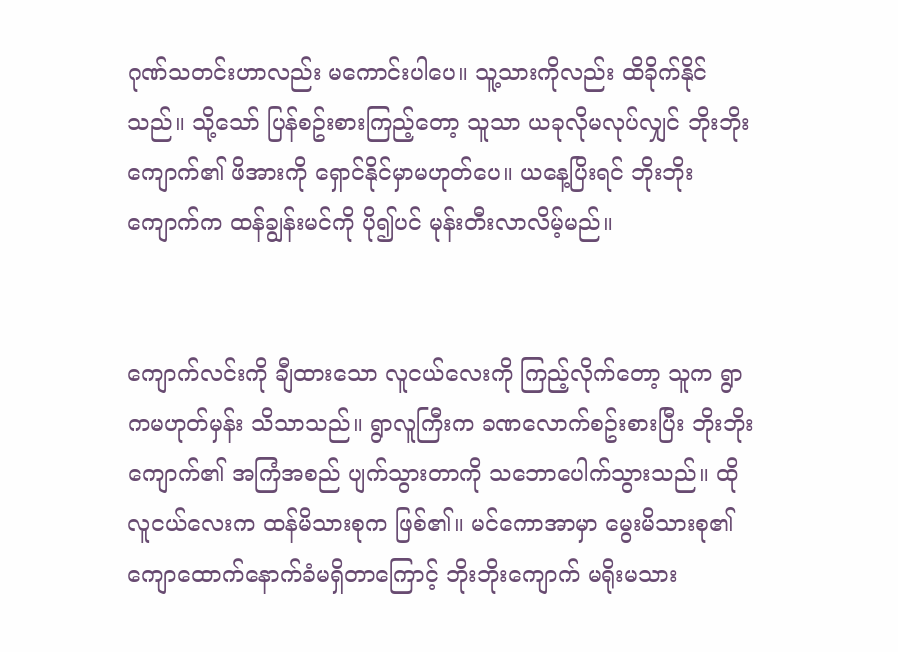ဂုဏ်သတင်းဟာလည်း မကောင်းပါပေ။ သူ့သားကိုလည်း ထိခိုက်နိုင်သည်။ သို့သော် ပြန်စဥ်းစားကြည့်တော့ သူသာ ယခုလိုမလုပ်လျှင် ဘိုးဘိုးကျောက်၏ ဖိအားကို ရှောင်နိုင်မှာမဟုတ်ပေ။ ယနေ့ပြိးရင် ဘိုးဘိုးကျောက်က ထန်ချွန်းမင်ကို ပို၍ပင် မုန်းတီးလာလိမ့်မည်။


ကျောက်လင်းကို ချီထားသော လူငယ်လေးကို ကြည့်လိုက်တော့ သူက ရွာကမဟုတ်မှန်း သိသာသည်။ ရွာလူကြီးက ခဏလောက်စဥ်းစားပြီး ဘိုးဘိုးကျောက်၏ အကြံအစည် ပျက်သွားတာကို သဘောပေါက်သွားသည်။ ထိုလူငယ်လေးက ထန်မိသားစုက ဖြစ်၏။ မင်ကောအာမှာ မွေးမိသားစု၏ ကျောထောက်နောက်ခံမရှိတာကြောင့် ဘိုးဘိုးကျောက် မရိုးမသား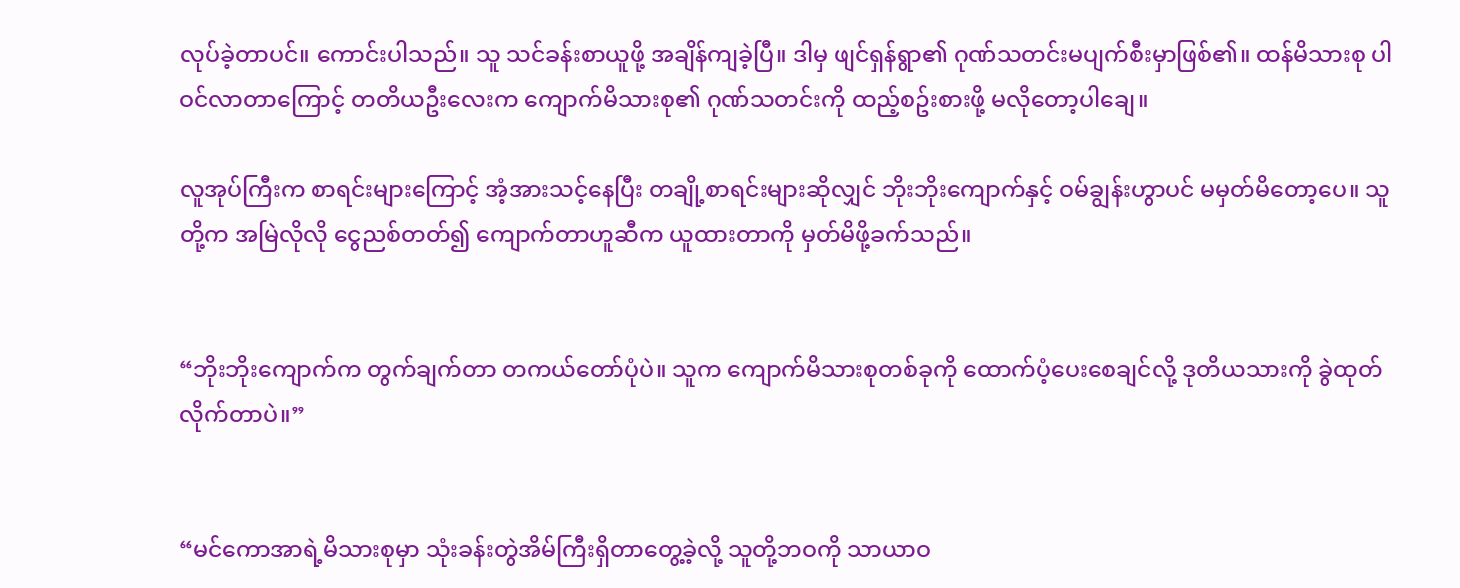လုပ်ခဲ့တာပင်။ ကောင်းပါသည်။ သူ သင်ခန်းစာယူဖို့ အချိန်ကျခဲ့ပြီ။ ဒါမှ ဖျင်ရှန်ရွာ၏ ဂုဏ်သတင်းမပျက်စီးမှာဖြစ်၏။ ထန်မိသားစု ပါဝင်လာတာကြောင့် တတိယဦးလေးက ကျောက်မိသားစု၏ ဂုဏ်သတင်းကို ထည့်စဥ်းစားဖို့ မလိုတော့ပါချေ။

လူအုပ်ကြီးက စာရင်းများကြောင့် အံ့အားသင့်နေပြီး တချို့စာရင်းများဆိုလျှင် ဘိုးဘိုးကျောက်နှင့် ဝမ်ချွန်းဟွာပင် မမှတ်မိတော့ပေ။ သူတို့က အမြဲလိုလို ငွေညစ်တတ်၍ ကျောက်တာဟူဆီက ယူထားတာကို မှတ်မိဖို့ခက်သည်။


“ဘိုးဘိုးကျောက်က တွက်ချက်တာ တကယ်တော်ပုံပဲ။ သူက ကျောက်မိသားစုတစ်ခုကို ထောက်ပံ့ပေးစေချင်လို့ ဒုတိယသားကို ခွဲထုတ်လိုက်တာပဲ။”


“မင်ကောအာရဲ့မိသားစုမှာ သုံးခန်းတွဲအိမ်ကြီးရှိတာတွေ့ခဲ့လို့ သူတို့ဘဝကို သာယာဝ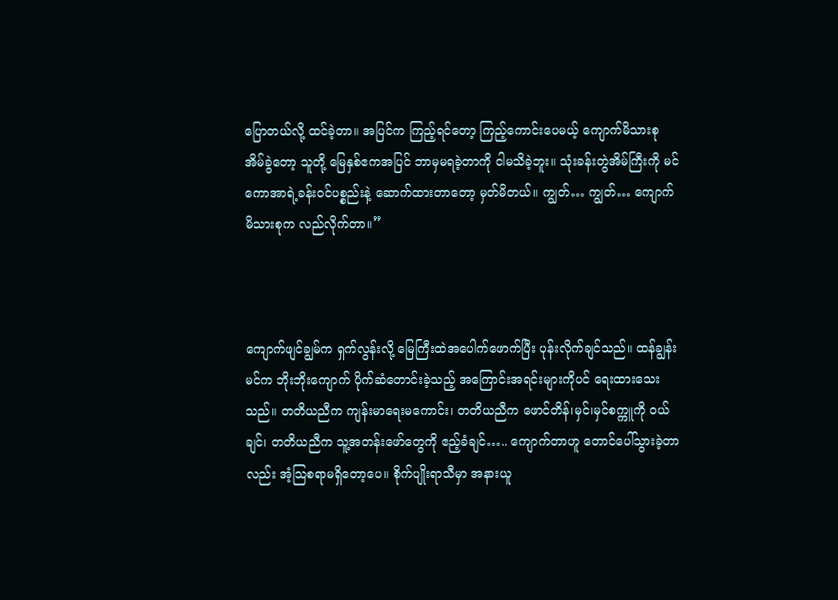ပြောတယ်လို့ ထင်ခဲ့တာ။ အပြင်က ကြည့်ရင်တော့ ကြည့်ကောင်းပေမယ့် ကျောက်မိသားစု အိမ်ခွဲတော့ သူတို့ မြေနှစ်ဧကအပြင် ဘာမှမရခဲ့တာကို ငါမသိခဲ့ဘူး။ သုံးခန်းတွဲအိမ်ကြီးကို မင်ကောအာရဲ့ခန်းဝင်ပစ္စည်းနဲ့ ဆောက်ထားတာတော့ မှတ်မိတယ်။ ကျွတ်… ကျွတ်… ကျောက်မိသားစုက လည်လိုက်တာ။”



ကျောက်ဖျင်ချွမ်က ရှက်လွန်းလို့ မြေကြီးထဲအပေါက်ဖောက်ပြီး ပုန်းလိုက်ချင်သည်။ ထန်ချွန်းမင်က ဘိုးဘိုးကျောက် ပိုက်ဆံတောင်းခဲ့သည့် အကြောင်းအရင်းများကိုပင် ရေးထားသေးသည်။ တတိယညီက ကျန်းမာရေးမကောင်း၊ တတိယညီက ဖောင်တိန်၊မှင်၊မှင်စက္ကူကို ဝယ်ချင်၊ တတိယညီက သူ့အတန်းဖော်တွေကို ဧည့်ခံချင်….. ကျောက်တာဟူ တောင်ပေါ်သွားခဲ့တာလည်း အံ့သြစရာမရှိတော့ပေ။ စိုက်ပျိုးရာသီမှာ အနားယူ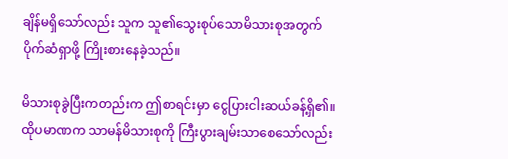ချိန်မရှိသော်လည်း သူက သူ၏သွေးစုပ်သောမိသားစုအတွက် ပိုက်ဆံရှာဖို့ ကြိုးစားနေခဲ့သည်။

မိသားစုခွဲပြီးကတည်းက ဤစာရင်းမှာ ငွေပြားငါးဆယ်ခန့်ရှိ၏။ ထိုပမာဏက သာမန်မိသားစုကို ကြီးပွားချမ်းသာစေသော်လည်း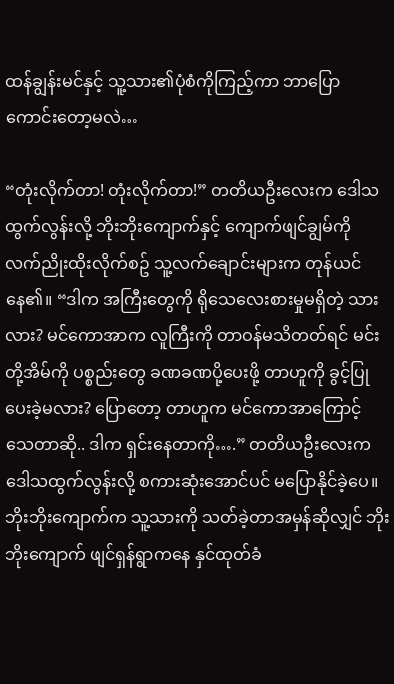ထန်ချွန်းမင်နှင့် သူ့သား၏ပုံစံကိုကြည့်ကာ ဘာပြောကောင်းတော့မလဲ…

“တုံးလိုက်တာ! တုံးလိုက်တာ!” တတိယဦးလေးက ဒေါသထွက်လွန်းလို့ ဘိုးဘိုးကျောက်နှင့် ကျောက်ဖျင်ချွမ်ကို လက်ညိုးထိုးလိုက်စဥ် သူ့လက်ချောင်းများက တုန်ယင်နေ၏။ “ဒါက အကြီးတွေကို ရိုသေလေးစားမှုမရှိတဲ့ သားလား? မင်ကောအာက လူကြီးကို တာဝန်မသိတတ်ရင် မင်းတို့အိမ်ကို ပစ္စည်းတွေ ခဏခဏပို့ပေးဖို့ တာဟူကို ခွင့်ပြုပေးခဲ့မလား? ပြောတော့ တာဟူက မင်ကောအာကြောင့် သေတာဆို.. ဒါက ရှင်းနေတာကို….” တတိယဦးလေးက ဒေါသထွက်လွန်းလို့ စကားဆုံးအောင်ပင် မပြောနိုင်ခဲ့ပေ။ ဘိုးဘိုးကျောက်က သူ့သားကို သတ်ခဲ့တာအမှန်ဆိုလျှင် ဘိုးဘိုးကျောက် ဖျင်ရှန်ရွာကနေ နှင်ထုတ်ခံ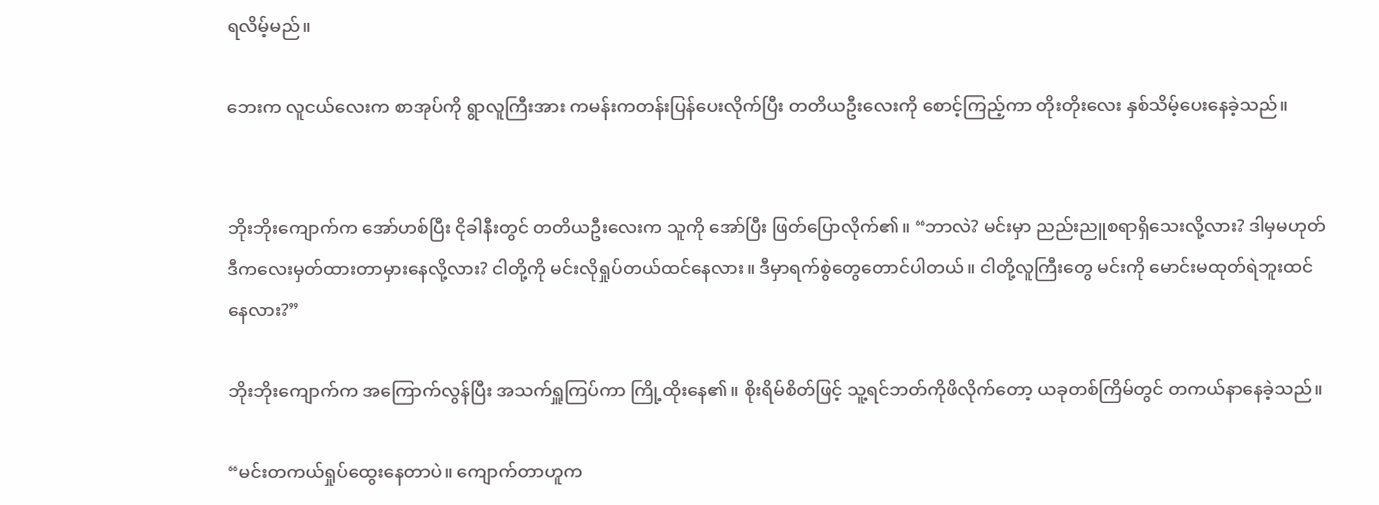ရလိမ့်မည်။

ဘေးက လူငယ်လေးက စာအုပ်ကို ရွာလူကြီးအား ကမန်းကတန်းပြန်ပေးလိုက်ပြီး တတိယဦးလေးကို စောင့်ကြည့်ကာ တိုးတိုးလေး နှစ်သိမ့်ပေးနေခဲ့သည်။


ဘိုးဘိုးကျောက်က အော်ဟစ်ပြီး ငိုခါနီးတွင် တတိယဦးလေးက သူကို အော်ပြီး ဖြတ်ပြောလိုက်၏။ “ဘာလဲ? မင်းမှာ ညည်းညူစရာရှိသေးလို့လား? ဒါမှမဟုတ် ဒီကလေးမှတ်ထားတာမှားနေလို့လား? ငါတို့ကို မင်းလိုရှုပ်တယ်ထင်နေလား။ ဒီမှာရက်စွဲတွေတောင်ပါတယ်။ ငါတို့လူကြီးတွေ မင်းကို မောင်းမထုတ်ရဲဘူးထင်နေလား?”

ဘိုးဘိုးကျောက်က အကြောက်လွန်ပြီး အသက်ရှူကြပ်ကာ ကြို့ထိုးနေ၏။ စိုးရိမ်စိတ်ဖြင့် သူ့ရင်ဘတ်ကိုဖိလိုက်တော့ ယခုတစ်ကြိမ်တွင် တကယ်နာနေခဲ့သည်။

“မင်းတကယ်ရှုပ်ထွေးနေတာပဲ။ ကျောက်တာဟူက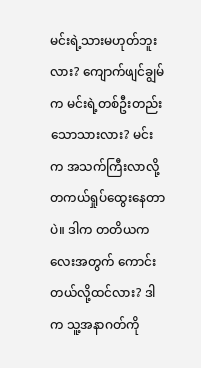မင်းရဲ့သားမဟုတ်ဘူးလား? ကျောက်ဖျင်ချွမ်က မင်းရဲ့တစ်ဦးတည်းသောသားလား? မင်းက အသက်ကြီးလာလို့ တကယ်ရှုပ်ထွေးနေတာပဲ။ ဒါက တတိယကလေးအတွက် ကောင်းတယ်လို့ထင်လား? ဒါက သူ့အနာဂတ်ကို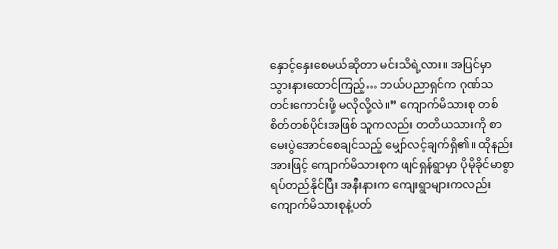နှောင့်နှေးစေမယ်ဆိုတာ မင်းသိရဲ့လား။ အပြင်မှာ သွားနားထောင်ကြည့်… ဘယ်ပညာရှင်က ဂုဏ်သတင်းကောင်းဖို့ မလိုလို့လဲ။” ကျောက်မိသားစု တစ်စိတ်တစ်ပိုင်းအဖြစ် သူကလည်း တတိယသားကို စာမေးပွဲအောင်စေချင်သည့် မျှော်လင့်ချက်ရှိ၏။ ထိုနည်းအားဖြင့် ကျောက်မိသားစုက ဖျင်ရှန်ရွာမှာ ပိုမိုခိုင်မာစွာရပ်တည်နိုင်ပြီး အနီးနားက ကျေးရွာများကလည်း ကျောက်မိသားစုနဲ့ပတ်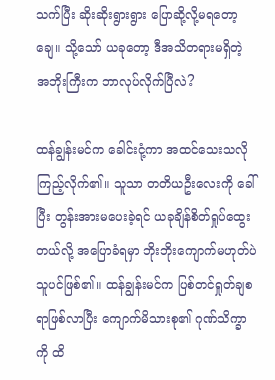သက်ပြီး ဆိုးဆိုးရွားရွား ပြောဆို့လို့မရတော့ချေ။ သို့သော် ယခုတော့ ဒီအသိတရားမရှိတဲ့ အဘိုးကြီးက ဘာလုပ်လိုက်ပြီလဲ?

ထန်ချွန်းမင်က ခေါင်းငုံ့ကာ အထင်သေးသလို ကြည့်လိုက်၏။ သူသာ တတိယဦးလေးကို ခေါ်ပြီး တွန်းအားမပေးခဲ့ရင် ယခုချိန်စိတ်ရှုပ်ထွေးတယ်လို့ အပြောခံရမှာ ဘိုးဘိုးကျောက်မဟုတ်ပဲ သူပင်ဖြစ်၏။ ထန်ချွန်းမင်က ပြစ်တင်ရှုတ်ချစရာဖြစ်လာပြီး ကျောက်မိသားစု၏ ဂုဏ်သိက္ခာကို ထိ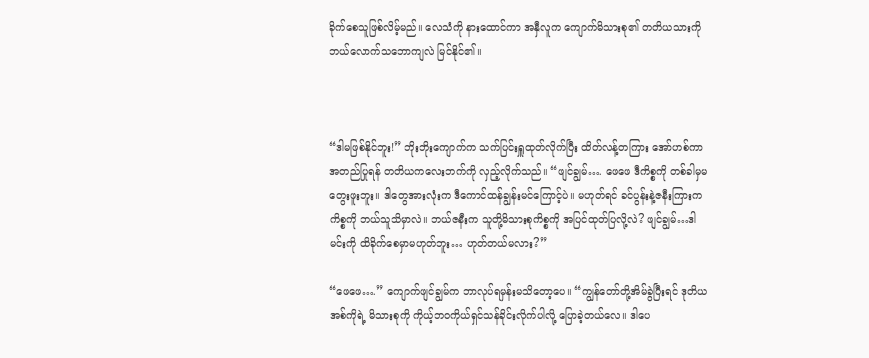ခိုက်စေသူဖြစ်လိမ့်မည်။ လေသံကို နားထောင်ကာ အနှီလူက ကျောက်မိသားစု၏ တတိယသားကို ဘယ်လောက်သဘောကျလဲ မြင်နိုင်၏။



“ဒါမဖြစ်နိုင်ဘူး!” ဘိုးဘိုးကျောက်က သက်ပြင်းရှူထုတ်လိုက်ပြီး ထိတ်လန့်တကြား အော်ဟစ်ကာ အတည်ပြုရန် တတိယကလေးဘက်ကို လှည့်လိုက်သည်။ “ဖျင်ချွမ်…. ဖေဖေ ဒီကိစ္စကို တစ်ခါမှမတွေးဖူးဘူး။ ဒါတွေအားလုံးက ဒီကောင်ထန်ချွန်းမင်ကြောင့်ပဲ။ မဟုတ်ရင် ခင်ပွန်းနဲ့ဇနီးကြားက ကိစ္စကို ဘယ်သူသိမှာလဲ။ ဘယ်ဇနီးက သူတို့မိသားစုကိစ္စကို အပြင်ထုတ်ပြလို့လဲ? ဖျင်ချွမ်…ဒါ မင်းကို ထိခိုက်စေမှာမဟုတ်ဘူး… ဟုတ်တယ်မလား?”

“ဖေဖေ….” ကျောက်ဖျင်ချွမ်က ဘာလုပ်ရမှန်းမသိတော့ပေ။ “ကျွန်တော်တို့အိမ်ခွဲပြီးရင် ဒုတိယအစ်ကိုရဲ့ မိသားစုကို ကိုယ့်ဘဝကိုယ်ရှင်သန်ခိုင်းလိုက်ပါလို့ ပြောခဲ့တယ်လေ။ ဒါပေ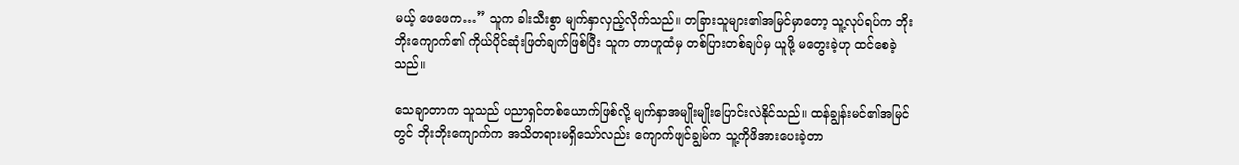မယ့် ဖေဖေက…” သူက ခါးသီးစွာ မျက်နှာလှည့်လိုက်သည်။ တခြားသူများ၏အမြင်မှာတော့ သူ့လုပ်ရပ်က ဘိုးဘိုးကျောက်၏ ကိုယ်ပိုင်ဆုံးဖြတ်ချက်ဖြစ်ပြီး သူက တာဟူထံမှ တစ်ပြားတစ်ချပ်မှ ယူဖို့ မတွေးခဲ့ဟု ထင်စေခဲ့သည်။

သေချာတာက သူသည် ပညာရှင်တစ်ယောက်ဖြစ်လို့ မျက်နှာအမျိုးမျိုးပြောင်းလဲနိုင်သည်။ ထန်ချွန်းမင်၏အမြင်တွင် ဘိုးဘိုးကျောက်က အသိတရားမရှိသော်လည်း ကျောက်ဖျင်ချွမ်က သူ့ကိုဖိအားပေးခဲ့တာ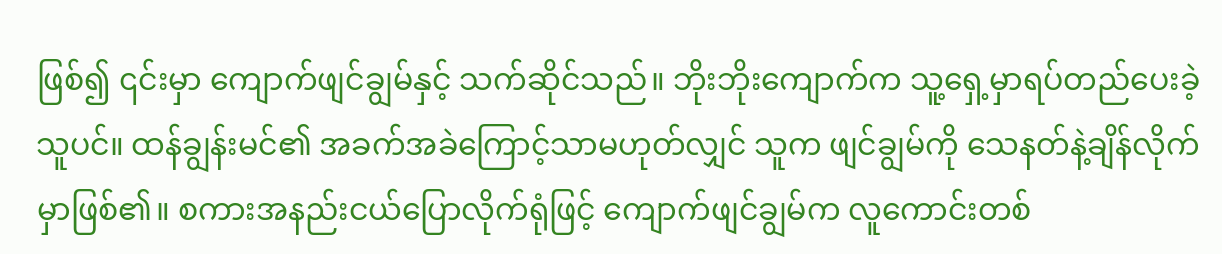ဖြစ်၍ ၎င်းမှာ ကျောက်ဖျင်ချွမ်နှင့် သက်ဆိုင်သည်။ ဘိုးဘိုးကျောက်က သူ့ရှေ့မှာရပ်တည်ပေးခဲ့သူပင်။ ထန်ချွန်းမင်၏ အခက်အခဲကြောင့်သာမဟုတ်လျှင် သူက ဖျင်ချွမ်ကို သေနတ်နဲ့ချိန်လိုက်မှာဖြစ်၏။ စကားအနည်းငယ်ပြောလိုက်ရုံဖြင့် ကျောက်ဖျင်ချွမ်က လူကောင်းတစ်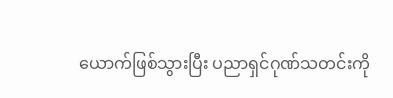ယောက်ဖြစ်သွားပြီး ပညာရှင်ဂုဏ်သတင်းကို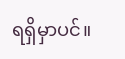ရရှိမှာပင်။